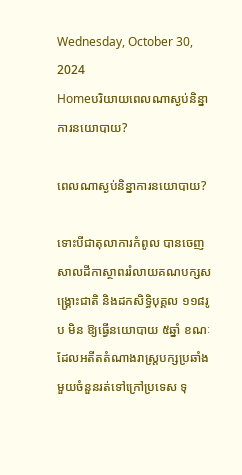Wednesday, October 30, 2024
Homeបរិយាយពេលណាស្ងប់និន្នាការនយោបាយ?

ពេលណាស្ងប់និន្នាការនយោបាយ?

ទោះបីជាតុលាការកំពូល បានចេញសាលដីកាស្ថាពររំលាយគណបក្សសង្គ្រោះជាតិ និងដកសិទ្ធិបុគ្គល ១១៨រូប មិន ឱ្យធ្វើនយោបាយ ៥ឆ្នាំ ខណៈដែលអតីតតំណាងរាស្ត្របក្សប្រឆាំងមួយចំនួនរត់ទៅក្រៅប្រទេស ទុ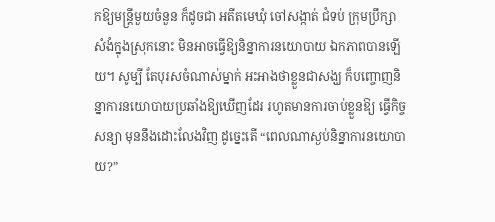កឱ្យមន្ត្រីមួយចំនួន ក៏ដូចជា អតីតមេឃុំ ចៅសង្កាត់ ជំទប់ ក្រុមប្រឹក្សា សំងំក្នុងស្រុកនោះ មិនអាចធ្វើឱ្យនិន្នាការនយោបាយ ឯកភាពបានឡើយ។ សូម្បី តែបុរសចំណាស់ម្នាក់ អះអាងថាខ្លួនជាសង្ឃ ក៏បញ្ចោញនិន្នាការនយោបាយប្រឆាំងឱ្យឃើញដែរ រហូតមានការចាប់ខ្លួនឱ្យ ធ្វើកិច្ចសន្យា មុននឹងដោះលែងវិញ ដូច្នេះតើ “ពេលណាស្ងប់និន្នាការនយោបាយ?”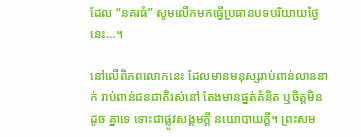ដែល “នគរធំ” សូមលើកមកធ្វើប្រធានបទបរិយាយថ្ងៃនេះ…។

នៅលើពិភពលោកនេះ ដែលមានមនុស្សរាប់ពាន់លាននាក់ រាប់ពាន់ជនជាតិរស់នៅ តែងមានផ្នត់គំនិត ឬចិត្តមិនដូច គ្នាទេ ទោះជាផ្លូវសង្គមក្តី នយោបាយក្តី។ ព្រះសម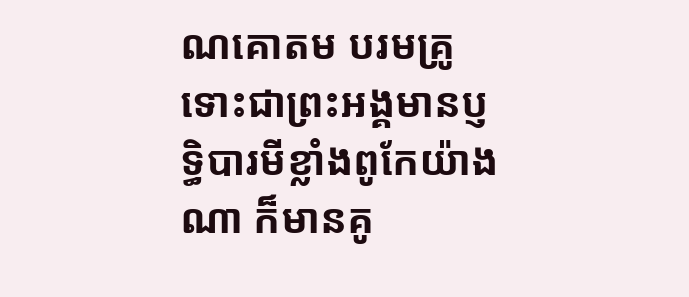ណគោតម បរមគ្រូ ទោះជាព្រះអង្គមានប្ញទ្ធិបារមីខ្លាំងពូកែយ៉ាងណា ក៏មានគូ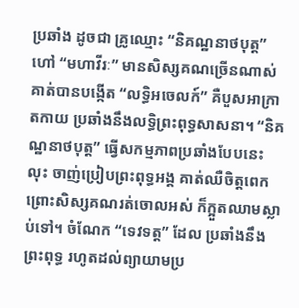ប្រឆាំង ដូចជា គ្រូឈ្មោះ “និគណ្ឋនាថបុត្ត” ហៅ “មហាវីរៈ” មានសិស្សគណច្រើនណាស់ គាត់បានបង្កើត “លទ្ធិអចេលក៍” គឺបួសអាក្រាតកាយ ប្រឆាំងនឹងលទ្ធិព្រះពុទ្ធសាសនា។ “និគណ្ឋនាថបុត្ត” ធ្វើសកម្មភាពប្រឆាំងបែបនេះ លុះ ចាញ់ប្រៀបព្រះពុទ្ធអង្គ គាត់ឈឺចិត្តពេក ព្រោះសិស្សគណរត់ចោលអស់ ក៏ក្អួតឈាមស្លាប់ទៅ។ ចំណែក “ទេវទត្ត” ដែល ប្រឆាំងនឹងព្រះពុទ្ធ រហូតដល់ព្យាយាមប្រ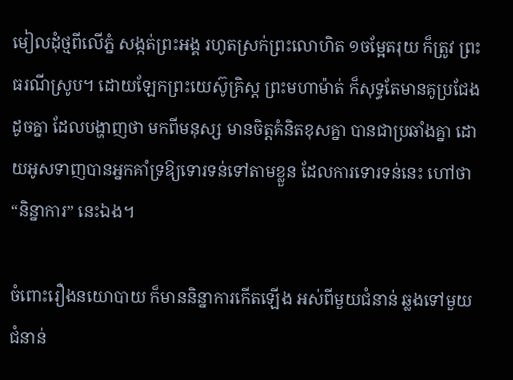មៀលដុំថ្មពីលើភ្នំ សង្កត់ព្រះអង្គ រហូតស្រក់ព្រះលោហិត ១ចម្អែតរុយ ក៏ត្រូវ ព្រះធរណីស្រូប។ ដោយឡែកព្រះយេស៊ូគ្រិស្ត ព្រះមហាម៉ាត់ ក៏សុទ្ធតែមានគូប្រជែងដូចគ្នា ដែលបង្ហាញថា មកពីមនុស្ស មានចិត្តគំនិតខុសគ្នា បានជាប្រឆាំងគ្នា ដោយអូសទាញបានអ្នកគាំទ្រឱ្យទោរទន់ទៅតាមខ្លួន ដែលការទោរទន់នេះ ហៅថា “និន្នាការ” នេះឯង។

ចំពោះរឿងនយោបាយ ក៏មាននិន្នាការកើតឡើង អស់ពីមួយជំនាន់ ឆ្លងទៅមួយជំនាន់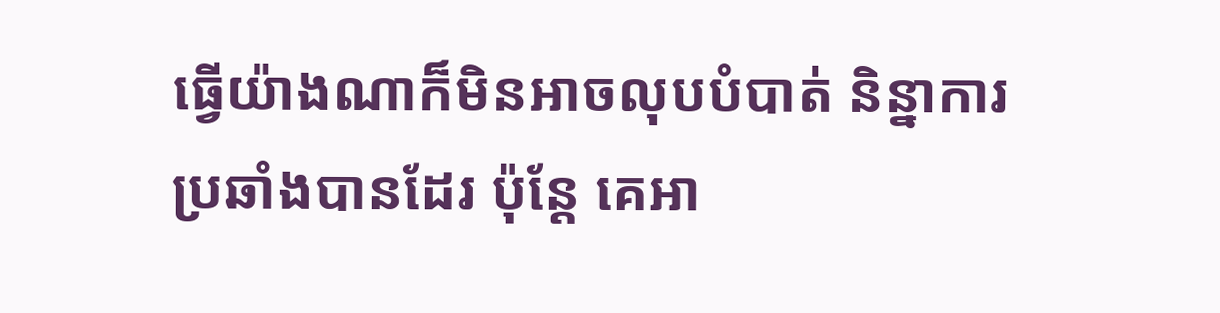ធ្វើយ៉ាងណាក៏មិនអាចលុបបំបាត់ និន្នាការប្រឆាំងបានដែរ ប៉ុន្តែ គេអា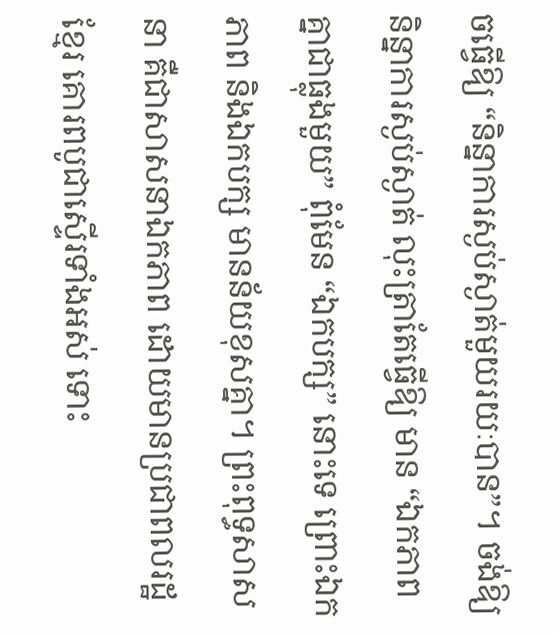ចធ្វើឱ្យ “និន្នាការស្ងប់ស្ងាត់មួយរយៈបាន”។ ចង់ឱ្យនិន្នាការស្ងប់ស្ងាត់ លុះត្រាតែធ្វើឱ្យ មាន “ឯកភាពគ្នាជាធ្លុងមួយ” ពុំមែន “ឯកបក្ស” នោះទេ ព្រោះឯកភាព និងឯកបក្ស មានន័យខុសគ្នា។ ព្រះពុទ្ធសាសនា គឺជាសាសនាឯកភាព ដោយមានប្រជាពលរដ្ឋខ្មែរ គោរពបូជាស្ទើរទាំងអស់ ទោះ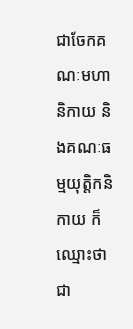ជាចែកគណៈមហានិកាយ និងគណៈធម្មយុត្តិកនិកាយ ក៏ឈ្មោះថា ជា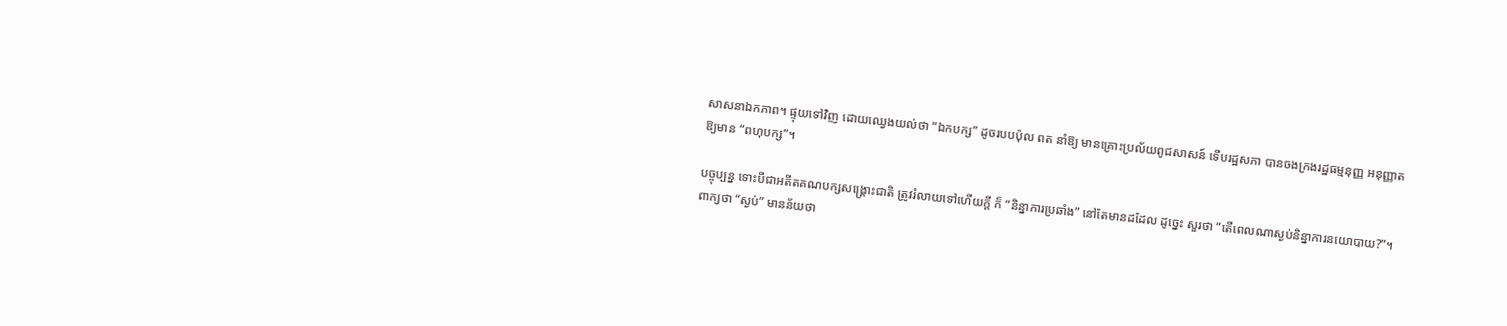សាសនាឯកភាព។ ផ្ទុយទៅវិញ ដោយឈ្វេងយល់ថា “ឯកបក្ស” ដូចរបបប៉ុល ពត នាំឱ្យ មានគ្រោះប្រល័យពូជសាសន៍ ទើបរដ្ឋសភា បានចងក្រងរដ្ឋធម្មនុញ្ញ អនុញ្ញាតឱ្យមាន “ពហុបក្ស”។

បច្ចុប្បន្ន ទោះបីជាអតីតគណបក្សសង្គ្រោះជាតិ ត្រូវរំលាយទៅហើយក្តី ក៏ “និន្នាការប្រឆាំង” នៅតែមានដដែល ដូច្នេះ សួរថា “តើពេលណាស្ងប់និន្នាការនយោបាយ?”។ ពាក្យថា “ស្ងប់” មានន័យថា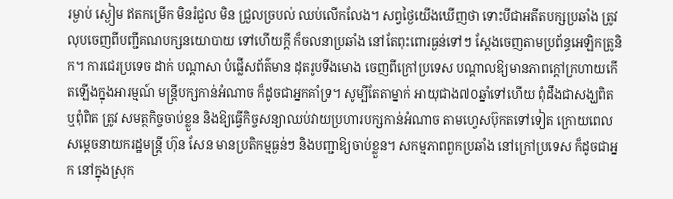រម្ងាប់ ស្ងៀម ឥតកម្រើក មិនរំជួល មិន ជ្រួលច្របល់ ឈប់លើកលែង។ សព្វថ្ងៃយើងឃើញថា ទោះបីជាអតីតបក្សប្រឆាំង ត្រូវលុបចេញពីបញ្ជីគណបក្សនយោបាយ ទៅហើយក្តី ក៏ចលនាប្រឆាំង នៅតែពុះពោរធ្ងន់ទៅៗ ស្តែងចេញតាមប្រព័ន្ធអេឡិកត្រូនិក។ ការជេរប្រទេច ដាក់ បណ្តាសា បំផ្លើសព័ត៌មាន ដុតរូបទីងមោង ចេញពីក្រៅប្រទេស បណ្តាលឱ្យមានភាពក្តៅក្រហាយកើតឡើងក្នុងអារម្មណ៍ មន្ត្រីបក្សកាន់អំណាច ក៏ដូចជាអ្នកគាំទ្រ។ សូម្បីតែតាម្នាក់ អាយុជាង៧០ឆ្នាំទៅហើយ ពុំដឹងជាសង្ឃពិត ឬពុំពិត ត្រូវ សមត្ថកិច្ចចាប់ខ្លួន និងឱ្យធ្វើកិច្ចសន្យាឈប់វាយប្រហារបក្សកាន់អំណាច តាមហ្វេសប៊ុកតទៅទៀត ក្រោយពេលសម្តេចនាយករដ្ឋមន្ត្រី ហ៊ុន សែន មានប្រតិកម្មធ្ងន់ៗ និងបញ្ជាឱ្យចាប់ខ្លួន។ សកម្មភាពពួកប្រឆាំង នៅក្រៅប្រទេស ក៏ដូចជាអ្នក នៅក្នុងស្រុក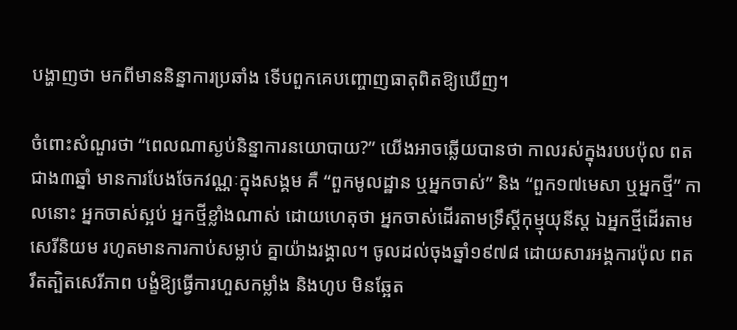បង្ហាញថា មកពីមាននិន្នាការប្រឆាំង ទើបពួកគេបញ្ចោញធាតុពិតឱ្យឃើញ។

ចំពោះសំណួរថា “ពេលណាស្ងប់និន្នាការនយោបាយ?” យើងអាចឆ្លើយបានថា កាលរស់ក្នុងរបបប៉ុល ពត ជាង៣ឆ្នាំ មានការបែងចែកវណ្ណៈក្នុងសង្គម គឺ “ពួកមូលដ្ឋាន ឬអ្នកចាស់” និង “ពួក១៧មេសា ឬអ្នកថ្មី” កាលនោះ អ្នកចាស់ស្អប់ អ្នកថ្មីខ្លាំងណាស់ ដោយហេតុថា អ្នកចាស់ដើរតាមទ្រឹស្តីកុម្មុយុនីស្ត ឯអ្នកថ្មីដើរតាមសេរីនិយម រហូតមានការកាប់សម្លាប់ គ្នាយ៉ាងរង្គាល។ ចូលដល់ចុងឆ្នាំ១៩៧៨ ដោយសារអង្គការប៉ុល ពត រឹតត្បិតសេរីភាព បង្ខំឱ្យធ្វើការហួសកម្លាំង និងហូប មិនឆ្អែត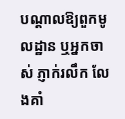បណ្តាលឱ្យពួកមូលដ្ឋាន ឬអ្នកចាស់ ភ្ញាក់រលឹក លែងគាំ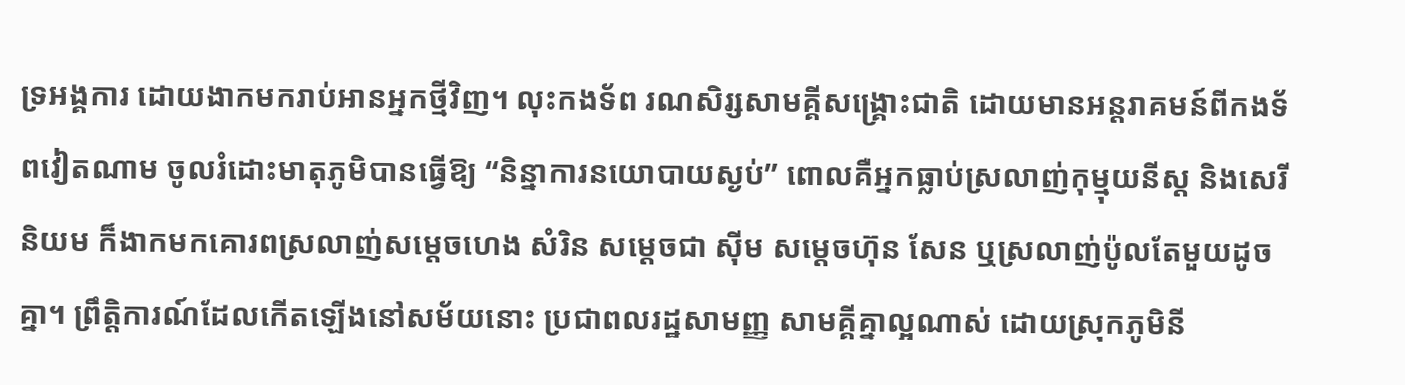ទ្រអង្គការ ដោយងាកមករាប់អានអ្នកថ្មីវិញ។ លុះកងទ័ព រណសិរ្សសាមគ្គីសង្គ្រោះជាតិ ដោយមានអន្តរាគមន៍ពីកងទ័ពវៀតណាម ចូលរំដោះមាតុភូមិបានធ្វើឱ្យ “និន្នាការនយោបាយស្ងប់” ពោលគឺអ្នកធ្លាប់ស្រលាញ់កុម្មុយនីស្ត និងសេរីនិយម ក៏ងាកមកគោរពស្រលាញ់សម្តេចហេង សំរិន សម្តេចជា ស៊ីម សម្តេចហ៊ុន សែន ឬស្រលាញ់ប៉ូលតែមួយដូចគ្នា។ ព្រឹត្តិការណ៍ដែលកើតឡើងនៅសម័យនោះ ប្រជាពលរដ្ឋសាមញ្ញ សាមគ្គីគ្នាល្អណាស់ ដោយស្រុកភូមិនី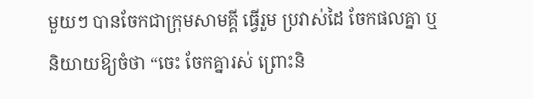មួយៗ បានចែកជាក្រុមសាមគ្គី ធ្វើរួម ប្រវាស់ដៃ ចែកផលគ្នា ឬនិយាយឱ្យចំថា “ចេះ ចែកគ្នារស់ ព្រោះនិ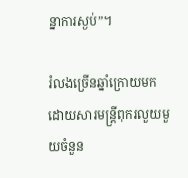ន្នាការស្ងប់”។

រំលងច្រើនឆ្នាំក្រោយមក ដោយសារមន្ត្រីពុករលួយមួយចំនួន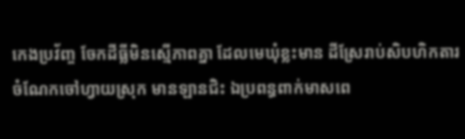កេងប្រវ័ញ្ច ចែកដីធ្លីមិនស្មើភាពគ្នា ដែលមេឃុំខ្លះមាន ដីស្រែរាប់សិបហិកតារ ចំណែកចៅហ្វាយស្រុក មានឡានជិះ ឯប្រពន្ធពាក់មាសពេ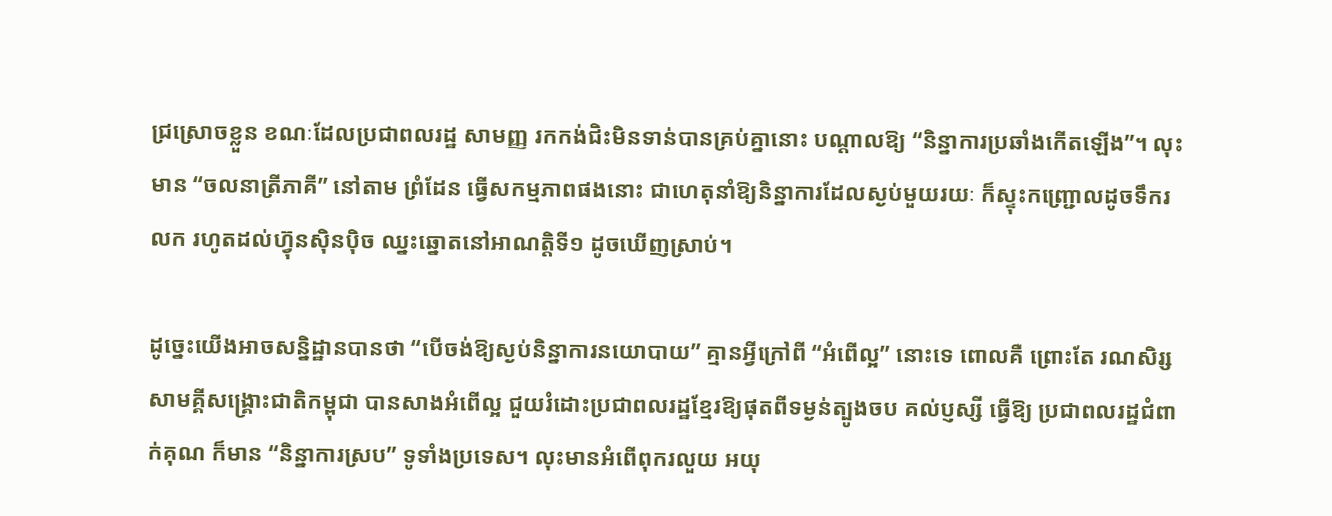ជ្រស្រោចខ្លួន ខណៈដែលប្រជាពលរដ្ឋ សាមញ្ញ រកកង់ជិះមិនទាន់បានគ្រប់គ្នានោះ បណ្តាលឱ្យ “និន្នាការប្រឆាំងកើតឡើង”។ លុះមាន “ចលនាត្រីភាគី” នៅតាម ព្រំដែន ធ្វើសកម្មភាពផងនោះ ជាហេតុនាំឱ្យនិន្នាការដែលស្ងប់មួយរយៈ ក៏ស្ទុះកញ្ជ្រោលដូចទឹករលក រហូតដល់ហ៊្វុនស៊ិនប៉ិច ឈ្នះឆ្នោតនៅអាណត្តិទី១ ដូចឃើញស្រាប់។

ដូច្នេះយើងអាចសន្និដ្ឋានបានថា “បើចង់ឱ្យស្ងប់និន្នាការនយោបាយ” គ្មានអ្វីក្រៅពី “អំពើល្អ” នោះទេ ពោលគឺ ព្រោះតែ រណសិរ្សសាមគ្គីសង្គ្រោះជាតិកម្ពុជា បានសាងអំពើល្អ ជួយរំដោះប្រជាពលរដ្ឋខ្មែរឱ្យផុតពីទម្ងន់ត្បូងចប គល់ប្ញស្សី ធ្វើឱ្យ ប្រជាពលរដ្ឋជំពាក់គុណ ក៏មាន “និន្នាការស្រប” ទូទាំងប្រទេស។ លុះមានអំពើពុករលួយ អយុ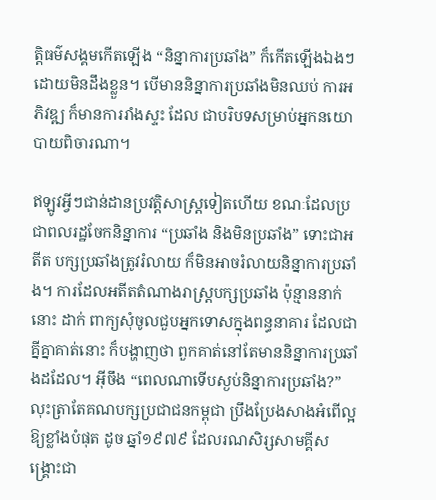ត្តិធម៌សង្គមកើតឡើង “និន្នាការប្រឆាំង” ក៏កើតឡើងឯងៗដោយមិនដឹងខ្លួន។ បើមាននិន្នាការប្រឆាំងមិនឈប់ ការអភិវឌ្ឍ ក៏មានការរាំងស្ទះ ដែល ជាបរិបទសម្រាប់អ្នកនយោបាយពិចារណា។

ឥឡូវអ្វីៗជាន់ដានប្រវត្តិសាស្ត្រទៀតហើយ ខណៈដែលប្រជាពលរដ្ឋចែកនិន្នាការ “ប្រឆាំង និងមិនប្រឆាំង” ទោះជាអតីត បក្សប្រឆាំងត្រូវរំលាយ ក៏មិនអាចរំលាយនិន្នាការប្រឆាំង។ ការដែលអតីតតំណាងរាស្ត្របក្សប្រឆាំង ប៉ុន្មាននាក់នោះ ដាក់ ពាក្យសុំចូលជួបអ្នកទោសក្នុងពន្ធនាគារ ដែលជាគ្នីគ្នាគាត់នោះ ក៏បង្ហាញថា ពួកគាត់នៅតែមាននិន្នាការប្រឆាំងដដែល។ អ៊ីចឹង “ពេលណាទើបស្ងប់និន្នាការប្រឆាំង?” លុះត្រាតែគណបក្សប្រជាជនកម្ពុជា ប្រឹងប្រែងសាងអំពើល្អឱ្យខ្លាំងបំផុត ដូច ឆ្នាំ១៩៧៩ ដែលរណសិរ្សសាមគ្គីសង្គ្រោះជា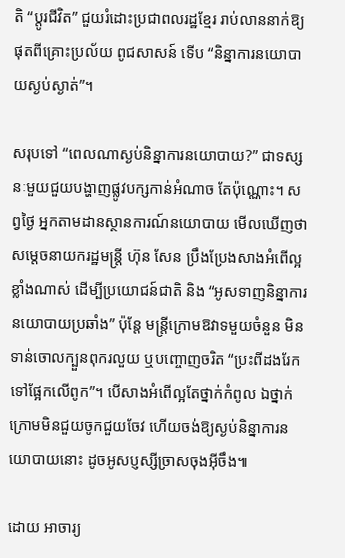តិ “ប្តូរជីវិត” ជួយរំដោះប្រជាពលរដ្ឋខ្មែរ រាប់លាននាក់ឱ្យផុតពីគ្រោះប្រល័យ ពូជសាសន៍ ទើប “និន្នាការនយោបាយស្ងប់ស្ងាត់”។

សរុបទៅ “ពេលណាស្ងប់និន្នាការនយោបាយ?” ជាទស្សនៈមួយជួយបង្ហាញផ្លូវបក្សកាន់អំណាច តែប៉ុណ្ណោះ។ សព្វថ្ងៃ អ្នកតាមដានស្ថានការណ៍នយោបាយ មើលឃើញថា សម្តេចនាយករដ្ឋមន្ត្រី ហ៊ុន សែន ប្រឹងប្រែងសាងអំពើល្អខ្លាំងណាស់ ដើម្បីប្រយោជន៍ជាតិ និង “អូសទាញនិន្នាការនយោបាយប្រឆាំង” ប៉ុន្តែ មន្ត្រីក្រោមឱវាទមួយចំនួន មិនទាន់ចោលក្បួនពុករលួយ ឬបញ្ចោញចរិត “ប្រះពីដងរែក ទៅផ្អែកលើពូក”។ បើសាងអំពើល្អតែថ្នាក់កំពូល ឯថ្នាក់ក្រោមមិនជួយចូកជួយចែវ ហើយចង់ឱ្យស្ងប់និន្នាការនយោបាយនោះ ដូចអូសប្ញស្សីច្រាសចុងអ៊ីចឹង៕

ដោយ អាចារ្យ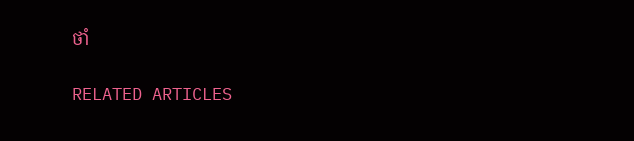ថាំ

RELATED ARTICLES